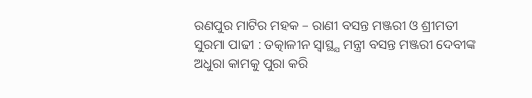ରଣପୁର ମାଟିର ମହକ – ରାଣୀ ବସନ୍ତ ମଞ୍ଜରୀ ଓ ଶ୍ରୀମତୀ ସୁରମା ପାଢୀ : ତତ୍କାଳୀନ ସ୍ବାସ୍ଥ୍ଯ ମନ୍ତ୍ରୀ ବସନ୍ତ ମଞ୍ଜରୀ ଦେବୀଙ୍କ ଅଧୁରା କାମକୁ ପୁରା କରି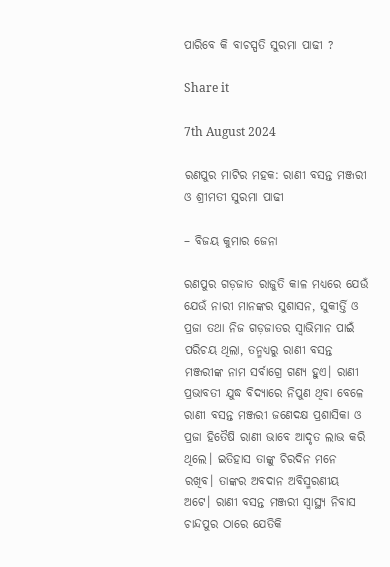ପାରିବେ କି ବାଚସ୍ପତି ସୁରମା ପାଢୀ ?

Share it

7th August 2024

ରଣପୁର ମାଟିର ମହକ: ରାଣୀ ବସନ୍ତ ମଞ୍ଜରୀ ଓ ଶ୍ରୀମତୀ ସୁରମା ପାଢୀ

– ବିଜୟ କୁମାର ଜେନା

ରଣପୁର ଗଡ଼ଜାତ ରାଜୁତି କାଳ ମଧ୍ୟରେ ଯେଉଁ ଯେଉଁ ନାରୀ ମାନଙ୍କର ସୁଶାସନ, ସୁକୀର୍ତ୍ତି ଓ ପ୍ରଜା ତଥା ନିଜ ଗଡ଼ଜାତର ସ୍ୱାଭିମାନ ପାଇଁ ପରିଚୟ ଥିଲା, ତନ୍ମଧ୍ୟରୁ ରାଣୀ ବସନ୍ତ ମଞ୍ଜରୀଙ୍କ ନାମ ସର୍ବାଗ୍ରେ ଗଣ୍ୟ ହୁଏ। ରାଣୀ ପ୍ରଭାବତୀ ଯୁଦ୍ଧ ବିଦ୍ୟାରେ ନିପୁଣ ଥିବା ବେଳେ ରାଣୀ ବସନ୍ତ ମଞ୍ଜରୀ ଜଣେଦକ୍ଷ ପ୍ରଶାସିକା ଓ ପ୍ରଜା ହିତୈଷି ରାଣୀ ଭାବେ ଆଦୃତ ଲାଭ କରି ଥିଲେ। ଇତିହାସ ତାଙ୍କୁ ଚିରଦିନ ମନେ ରଖିବ। ତାଙ୍କର ଅବଦାନ ଅବିସ୍ମରଣୀୟ ଅଟେ। ରାଣୀ ବସନ୍ତ ମଞ୍ଜରୀ ସ୍ବାସ୍ଥ୍ୟ ନିବାସ ଚାନ୍ଦପୁର ଠାରେ ଯେତିକି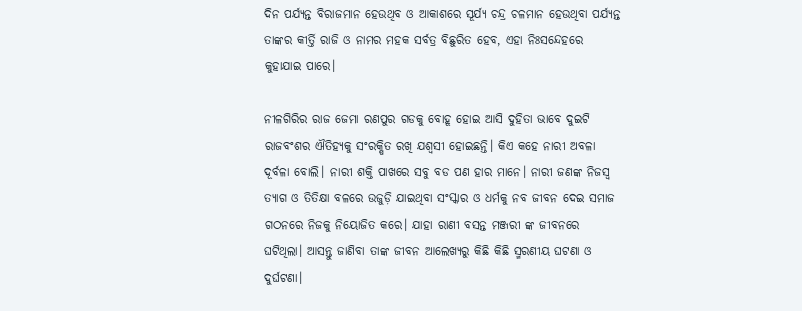ଦିନ ପର୍ଯ୍ୟନ୍ତ ବିରାଜମାନ ହେଉଥିବ ଓ ଆକାଶରେ ସୂର୍ଯ୍ୟ ଚନ୍ଦ୍ର ଚଳମାନ ହେଉଥିବା ପର୍ଯ୍ୟନ୍ତ ତାଙ୍କର କୀର୍ତ୍ତି ରାଜି ଓ ନାମର ମହକ ସର୍ବତ୍ର ବିଛୁରିତ ହେବ, ଏହା ନିଃସନ୍ଦେହରେ କୁହାଯାଇ ପାରେ।

ନୀଳଗିରିର ରାଜ ଜେମା ରଣପୁର ଗଡକୁ ବୋହୂ ହୋଇ ଆସି ଦୁହିତା ଭାବେ ଦୁଇଟି ରାଜବଂଶର ଐତିହ୍ୟକୁ ସଂରକ୍ଷିତ ରଖି ଯଶ୍ଵସୀ ହୋଇଛନ୍ତି। କିଏ କହେ ନାରୀ ଅବଳା ଦୂର୍ବଳା ବୋଲି। ନାରୀ ଶକ୍ତି ପାଖରେ ସବୁ ବଡ ପଣ ହାର ମାନେ। ନାରୀ ଜଣଙ୍କ ନିଜସ୍ଵ ତ୍ୟାଗ ଓ ତିତିକ୍ଷା ବଳରେ ଉଜୁଡ଼ି ଯାଇଥିବା ସଂସ୍କାର ଓ ଧର୍ମକୁ ନବ ଜୀବନ ଦେଇ ସମାଜ ଗଠନରେ ନିଜକୁ ନିୟୋଜିତ କରେ। ଯାହା ରାଣୀ ବସନ୍ତ ମଞ୍ଜରୀ ଙ୍କ ଜୀବନରେ ଘଟିଥିଲା। ଆସନ୍ତୁ ଜାଣିବା ତାଙ୍କ ଜୀବନ ଆଲେଖ୍ୟରୁ କିଛି କିଛି ସ୍ମରଣୀୟ ଘଟଣା ଓ ଦୁର୍ଘଟଣା।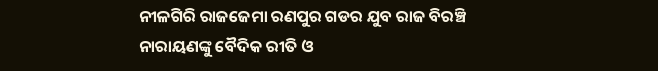ନୀଳଗିରି ରାଜଜେମା ରଣପୁର ଗଡର ଯୁବ ରାଜ ବିରଞ୍ଚି ନାରାୟଣଙ୍କୁ ବୈଦିକ ରୀତି ଓ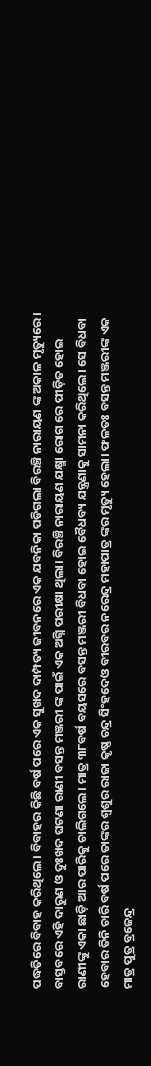ପଦ୍ଧତିରେ ବିବାହ କରିଥିଲେ। ବିବାହର କିଛି ବର୍ଷ ପରେ ଏକ ସୁଖଦ ଦାମ୍ପତ୍ୟ ଜୀବନରେ ଏକ ଯବନିକା ପଡିଗଲା ବିରଞ୍ଚି ନାରାୟଣ ଙ୍କ ଅକାଳ ମୃତ୍ୟୁରେ। ବାସ୍ତବରେ ଏହି ଦାରୁଣ ଓ ଦୁଃଖଦ ଘଟଣା ରାଣୀ ବସନ୍ତ ମଞ୍ଜରୀ ଙ୍କ ପାଇଁ ଏକ ଅଗ୍ନି ପରୀକ୍ଷା ଥିଲା। ବିରଞ୍ଚି ନାରାୟଣ ଯକ୍ଷ୍ମା ରୋଗ ରେ ପୀଡ଼ିତ ହୋଇ ରାଣୀଙ୍କୁ ଏକା ଛାଡ଼ି ଆର ପାରିକୁ ଚାଲିଗଲେ। ମାତ୍ର ୩୮ବର୍ଷ ବୟସରେ ବସନ୍ତ ମଞ୍ଜରୀ ବିଧବା ହୋଇ ବୈଧବ୍ୟ ଯନ୍ତ୍ରଣାକୁ ସାମନା କରିଥିଲେ। ସେ ବିଧବା ହେବାର ତିନି ଚାରି ବର୍ଷ ପରେ ତାଙ୍କର ଶ୍ୱଶୁର ରାଜା କୃଷ୍ଣ ଚନ୍ଦ୍ର ସିଂହଦେଓ ବୀରବର ନରେନ୍ଦ୍ର ମହାପାତ୍ର ଙ୍କର ମୃତ୍ୟୁ ହେଲା। ଫଳତଃ ବସନ୍ତ ମଞ୍ଜରୀଙ୍କ ଏକ ମାତ୍ର ପୁତ୍ର ବ୍ରଜେନ୍ଦ୍ର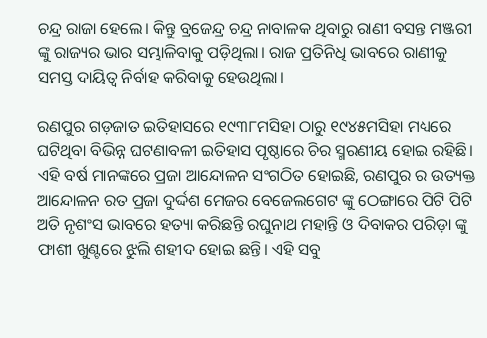ଚନ୍ଦ୍ର ରାଜା ହେଲେ। କିନ୍ତୁ ବ୍ରଜେନ୍ଦ୍ର ଚନ୍ଦ୍ର ନାବାଳକ ଥିବାରୁ ରାଣୀ ବସନ୍ତ ମଞ୍ଜରୀ ଙ୍କୁ ରାଜ୍ୟର ଭାର ସମ୍ଭାଳିବାକୁ ପଡ଼ିଥିଲା। ରାଜ ପ୍ରତିନିଧି ଭାବରେ ରାଣୀକୁ ସମସ୍ତ ଦାୟିତ୍ଵ ନିର୍ବାହ କରିବାକୁ ହେଉଥିଲା।

ରଣପୁର ଗଡ଼ଜାତ ଇତିହାସରେ ୧୯୩୮ମସିହା ଠାରୁ ୧୯୪୫ମସିହା ମଧ୍ୟରେ ଘଟିଥିବା ବିଭିନ୍ନ ଘଟଣାବଳୀ ଇତିହାସ ପୃଷ୍ଠାରେ ଚିର ସ୍ମରଣୀୟ ହୋଇ ରହିଛି। ଏହି ବର୍ଷ ମାନଙ୍କରେ ପ୍ରଜା ଆନ୍ଦୋଳନ ସଂଗଠିତ ହୋଇଛି, ରଣପୁର ର ଉତ୍ୟକ୍ତ ଆନ୍ଦୋଳନ ରତ ପ୍ରଜା ଦୁର୍ଦ୍ଦଶ ମେଜର ବେଜେଲଗେଟ ଙ୍କୁ ଠେଙ୍ଗାରେ ପିଟି ପିଟି ଅତି ନୃଶଂସ ଭାବରେ ହତ୍ୟା କରିଛନ୍ତି ରଘୁନାଥ ମହାନ୍ତି ଓ ଦିବାକର ପରିଡ଼ା ଙ୍କୁ ଫାଶୀ ଖୁଣ୍ଟରେ ଝୁଲି ଶହୀଦ ହୋଇ ଛନ୍ତି। ଏହି ସବୁ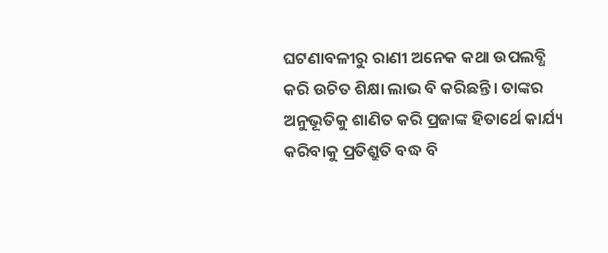ଘଟଣାବଳୀରୁ ରାଣୀ ଅନେକ କଥା ଉପଲବ୍ଧି କରି ଉଚିତ ଶିକ୍ଷା ଲାଭ ବି କରିଛନ୍ତି। ତାଙ୍କର ଅନୁଭୂତିକୁ ଶାଣିତ କରି ପ୍ରଜାଙ୍କ ହିତାର୍ଥେ କାର୍ଯ୍ୟ କରିବାକୁ ପ୍ରତିଶ୍ରୁତି ବଦ୍ଧ ବି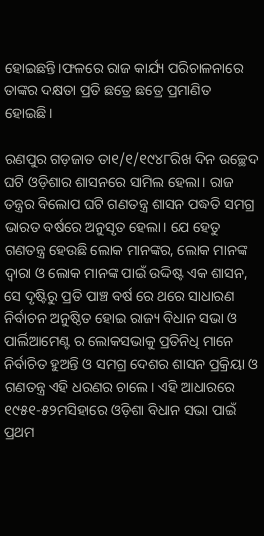ହୋଇଛନ୍ତି।ଫଳରେ ରାଜ କାର୍ଯ୍ୟ ପରିଚାଳନାରେ ତାଙ୍କର ଦକ୍ଷତା ପ୍ରତି ଛତ୍ରେ ଛତ୍ରେ ପ୍ରମାଣିତ ହୋଇଛି।

ରଣପୁର ଗଡ଼ଜାତ ତା୧/୧/୧୯୪୮ରିଖ ଦିନ ଉଚ୍ଛେଦ ଘଟି ଓଡ଼ିଶାର ଶାସନରେ ସାମିଲ ହେଲା। ରାଜ ତନ୍ତ୍ରର ବିଲୋପ ଘଟି ଗଣତନ୍ତ୍ର ଶାସନ ପଦ୍ଧତି ସମଗ୍ର ଭାରତ ବର୍ଷରେ ଅନୁସୃତ ହେଲା। ଯେ ହେତୁ ଗଣତନ୍ତ୍ର ହେଉଛି ଲୋକ ମାନଙ୍କର, ଲୋକ ମାନଙ୍କ ଦ୍ଵାରା ଓ ଲୋକ ମାନଙ୍କ ପାଇଁ ଉଦ୍ଦିଷ୍ଟ ଏକ ଶାସନ, ସେ ଦୃଷ୍ଟିରୁ ପ୍ରତି ପାଞ୍ଚ ବର୍ଷ ରେ ଥରେ ସାଧାରଣ ନିର୍ବାଚନ ଅନୁଷ୍ଠିତ ହୋଇ ରାଜ୍ୟ ବିଧାନ ସଭା ଓ ପାର୍ଲିଆମେଣ୍ଟ ର ଲୋକସଭାକୁ ପ୍ରତିନିଧି ମାନେ ନିର୍ବାଚିତ ହୁଅନ୍ତି ଓ ସମଗ୍ର ଦେଶର ଶାସନ ପ୍ରକ୍ରିୟା ଓ ଗଣତନ୍ତ୍ର ଏହି ଧରଣର ଚାଲେ। ଏହି ଆଧାରରେ ୧୯୫୧-୫୨ମସିହାରେ ଓଡ଼ିଶା ବିଧାନ ସଭା ପାଇଁ ପ୍ରଥମ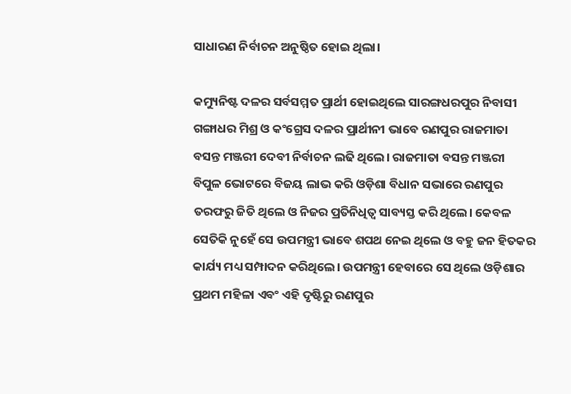ସାଧାରଣ ନିର୍ବାଚନ ଅନୁଷ୍ଠିତ ହୋଇ ଥିଲା।

କମ୍ୟୁନିଷ୍ଟ ଦଳର ସର୍ବସମ୍ମତ ପ୍ରାର୍ଥୀ ହୋଇଥିଲେ ସାରଙ୍ଗଧରପୁର ନିବାସୀ ଗଙ୍ଗାଧର ମିଶ୍ର ଓ କଂଗ୍ରେସ ଦଳର ପ୍ରାର୍ଥୀନୀ ଭାବେ ରଣପୁର ରାଜମାତା ବସନ୍ତ ମଞ୍ଜରୀ ଦେବୀ ନିର୍ବାଚନ ଲଢି ଥିଲେ। ରାଜମାତା ବସନ୍ତ ମଞ୍ଜରୀ ବିପୁଳ ଭୋଟରେ ବିଜୟ ଲାଭ କରି ଓଡ଼ିଶା ବିଧାନ ସଭାରେ ରଣପୁର ତରଫରୁ ଜିତି ଥିଲେ ଓ ନିଜର ପ୍ରତିନିଧିତ୍ଵ ସାବ୍ୟସ୍ତ କରି ଥିଲେ। କେବଳ ସେତିକି ନୁହେଁ ସେ ଉପମନ୍ତ୍ରୀ ଭାବେ ଶପଥ ନେଇ ଥିଲେ ଓ ବହୁ ଜନ ହିତକର କାର୍ଯ୍ୟ ମଧ୍ୟ ସମ୍ପାଦନ କରିଥିଲେ। ଉପମନ୍ତ୍ରୀ ହେବାରେ ସେ ଥିଲେ ଓଡ଼ିଶାର ପ୍ରଥମ ମହିଳା ଏବଂ ଏହି ଦୃଷ୍ଟିରୁ ରଣପୁର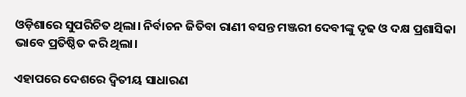ଓଡ଼ିଶାରେ ସୁପରିଚିତ ଥିଲା। ନିର୍ବାଚନ ଜିତିବା ରାଣୀ ବସନ୍ତ ମଞ୍ଜରୀ ଦେବୀଙ୍କୁ ଦୃଢ ଓ ଦକ୍ଷ ପ୍ରଶାସିକା ଭାବେ ପ୍ରତିଷ୍ଠିତ କରି ଥିଲା।

ଏହାପରେ ଦେଶରେ ଦ୍ଵିତୀୟ ସାଧାରଣ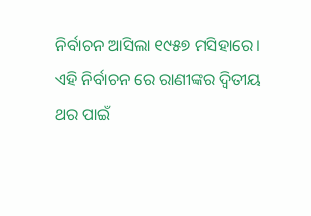ନିର୍ବାଚନ ଆସିଲା ୧୯୫୭ ମସିହାରେ। ଏହି ନିର୍ବାଚନ ରେ ରାଣୀଙ୍କର ଦ୍ଵିତୀୟ ଥର ପାଇଁ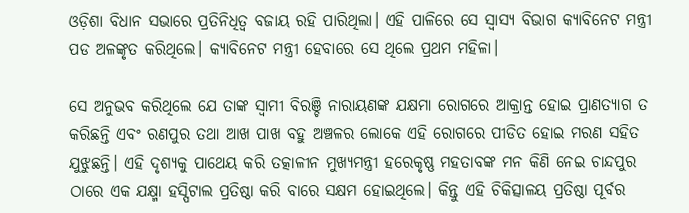ଓଡ଼ିଶା ବିଧାନ ସଭାରେ ପ୍ରତିନିଧିତ୍ଵ ବଜାୟ ରହି ପାରିଥିଲା। ଏହି ପାଳିରେ ସେ ସ୍ୱାସ୍ୟ ବିଭାଗ କ୍ୟାବିନେଟ ମନ୍ତ୍ରୀ ପଡ ଅଳଙ୍କୃତ କରିଥିଲେ। କ୍ୟାବିନେଟ ମନ୍ତ୍ରୀ ହେବାରେ ସେ ଥିଲେ ପ୍ରଥମ ମହିଳା।

ସେ ଅନୁଭବ କରିଥିଲେ ଯେ ତାଙ୍କ ସ୍ଵାମୀ ବିରଞ୍ଚି ନାରାୟଣଙ୍କ ଯକ୍ଷମା ରୋଗରେ ଆକ୍ରାନ୍ତ ହୋଇ ପ୍ରାଣତ୍ୟାଗ ତ କରିଛନ୍ତି ଏବଂ ରଣପୁର ତଥା ଆଖ ପାଖ ବହୁ ଅଞ୍ଚଳର ଲୋକେ ଏହି ରୋଗରେ ପୀଡିତ ହୋଇ ମରଣ ସହିତ ଯୁଝୁଛନ୍ତି। ଏହି ଦୃଶ୍ୟକୁ ପାଥେୟ କରି ତତ୍କାଳୀନ ମୁଖ୍ୟମନ୍ତ୍ରୀ ହରେକୃଷ୍ଣ ମହତାବଙ୍କ ମନ କିଣି ନେଇ ଚାନ୍ଦପୁର ଠାରେ ଏକ ଯକ୍ଷ୍ମା ହସ୍ପିଟାଲ ପ୍ରତିଷ୍ଠା କରି ବାରେ ସକ୍ଷମ ହୋଇଥିଲେ। କିନ୍ତୁ ଏହି ଚିକିତ୍ସାଳୟ ପ୍ରତିଷ୍ଠା ପୂର୍ବର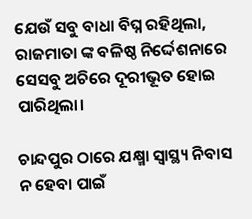ଯେଉଁ ସବୁ ବାଧା ବିଘ୍ନ ରହିଥିଲା, ରାଜମାତା ଙ୍କ ବଳିଷ୍ଠ ନିର୍ଦ୍ଦେଶନାରେ ସେସବୁ ଅଚିରେ ଦୂରୀଭୂତ ହୋଇ ପାରିଥିଲା।

ଚାନ୍ଦପୁର ଠାରେ ଯକ୍ଷ୍ମା ସ୍ୱାସ୍ଥ୍ୟ ନିବାସ ନ ହେବା ପାଇଁ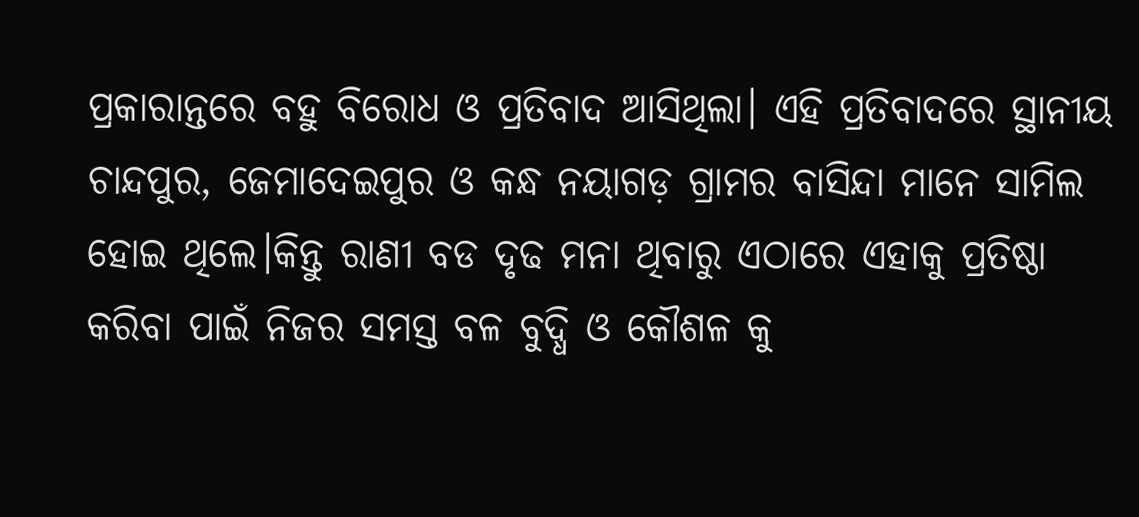ପ୍ରକାରାନ୍ତରେ ବହୁ ବିରୋଧ ଓ ପ୍ରତିବାଦ ଆସିଥିଲା। ଏହି ପ୍ରତିବାଦରେ ସ୍ଥାନୀୟ ଚାନ୍ଦପୁର, ଜେମାଦେଇପୁର ଓ କନ୍ଧ ନୟାଗଡ଼ ଗ୍ରାମର ବାସିନ୍ଦା ମାନେ ସାମିଲ ହୋଇ ଥିଲେ।କିନ୍ତୁ ରାଣୀ ବଡ ଦୃଢ ମନା ଥିବାରୁ ଏଠାରେ ଏହାକୁ ପ୍ରତିଷ୍ଠା କରିବା ପାଇଁ ନିଜର ସମସ୍ତ ବଳ ବୁଦ୍ଧି ଓ କୌଶଳ କୁ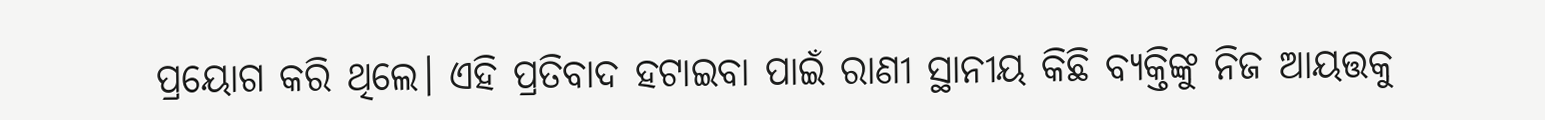ପ୍ରୟୋଗ କରି ଥିଲେ। ଏହି ପ୍ରତିବାଦ ହଟାଇବା ପାଇଁ ରାଣୀ ସ୍ଥାନୀୟ କିଛି ବ୍ୟକ୍ତିଙ୍କୁ ନିଜ ଆୟତ୍ତକୁ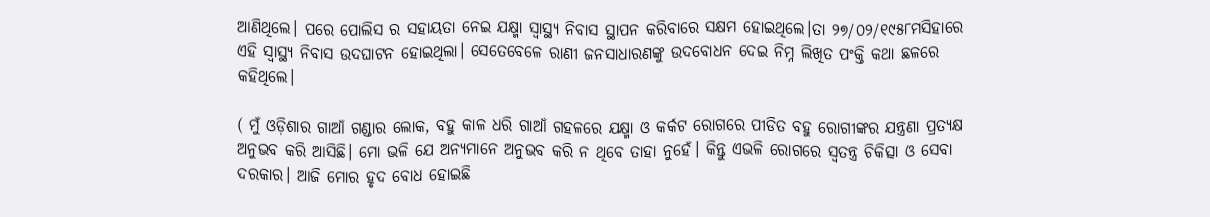ଆଣିଥିଲେ। ପରେ ପୋଲିସ ର ସହାୟତା ନେଇ ଯକ୍ଷ୍ମା ସ୍ୱାସ୍ଥ୍ୟ ନିବାସ ସ୍ଥାପନ କରିବାରେ ସକ୍ଷମ ହୋଇଥିଲେ।ତା ୨୭/୦୨/୧୯୫୮ମସିହାରେ ଏହି ସ୍ୱାସ୍ଥ୍ୟ ନିବାସ ଉଦଘାଟନ ହୋଇଥିଲା। ସେତେବେଳେ ରାଣୀ ଜନସାଧାରଣଙ୍କୁ ଉଦବୋଧନ ଦେଇ ନିମ୍ନ ଲିଖିତ ପଂକ୍ତି କଥା ଛଳରେ କହିଥିଲେ।

( ମୁଁ ଓଡ଼ିଶାର ଗାଆଁ ଗଣ୍ଡାର ଲୋକ, ବହୁ କାଳ ଧରି ଗାଆଁ ଗହଳରେ ଯକ୍ଷ୍ମା ଓ କର୍କଟ ରୋଗରେ ପୀଡିତ ବହୁ ରୋଗୀଙ୍କର ଯନ୍ତ୍ରଣା ପ୍ରତ୍ୟକ୍ଷ ଅନୁଭବ କରି ଆସିଛି। ମୋ ଭଳି ଯେ ଅନ୍ୟମାନେ ଅନୁଭବ କରି ନ ଥିବେ ତାହା ନୁହେଁ। କିନ୍ତୁ ଏଭଳି ରୋଗରେ ସ୍ଵତନ୍ତ୍ର ଚିକିତ୍ସା ଓ ସେବା ଦରକାର। ଆଜି ମୋର ହୃଦ ବୋଧ ହୋଇଛି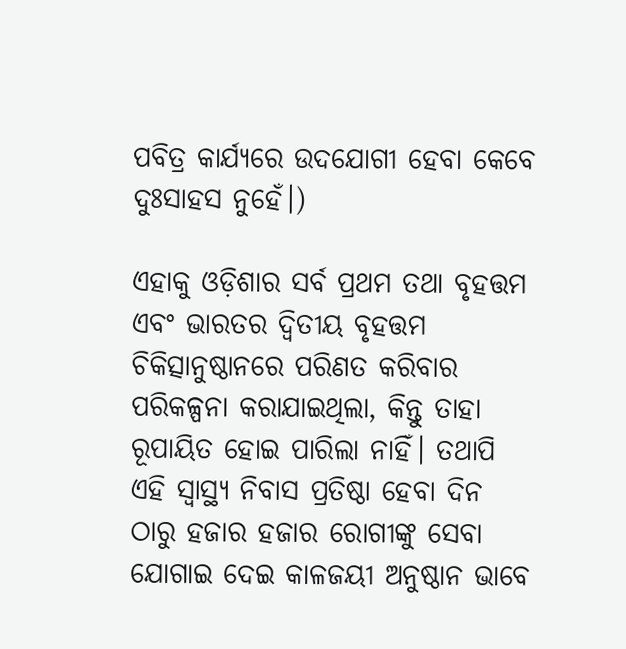ପବିତ୍ର କାର୍ଯ୍ୟରେ ଉଦଯୋଗୀ ହେବା କେବେ ଦୁଃସାହସ ନୁହେଁ।)

ଏହାକୁ ଓଡ଼ିଶାର ସର୍ବ ପ୍ରଥମ ତଥା ବୃହତ୍ତମ ଏବଂ ଭାରତର ଦ୍ଵିତୀୟ ବୃହତ୍ତମ ଚିକିତ୍ସାନୁଷ୍ଠାନରେ ପରିଣତ କରିବାର ପରିକଳ୍ପନା କରାଯାଇଥିଲା, କିନ୍ତୁ ତାହା ରୂପାୟିତ ହୋଇ ପାରିଲା ନାହିଁ। ତଥାପି ଏହି ସ୍ୱାସ୍ଥ୍ୟ ନିବାସ ପ୍ରତିଷ୍ଠା ହେବା ଦିନ ଠାରୁ ହଜାର ହଜାର ରୋଗୀଙ୍କୁ ସେବା ଯୋଗାଇ ଦେଇ କାଳଜୟୀ ଅନୁଷ୍ଠାନ ଭାବେ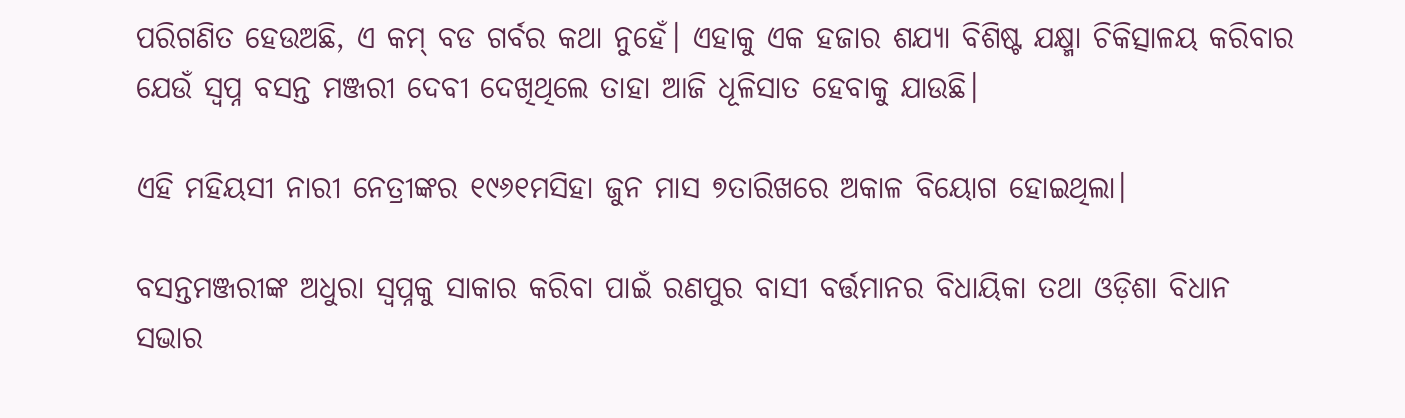ପରିଗଣିତ ହେଉଅଛି, ଏ କମ୍ ବଡ ଗର୍ବର କଥା ନୁହେଁ। ଏହାକୁ ଏକ ହଜାର ଶଯ୍ୟା ବିଶିଷ୍ଟ ଯକ୍ଷ୍ମା ଚିକିତ୍ସାଳୟ କରିବାର ଯେଉଁ ସ୍ବପ୍ନ ବସନ୍ତ ମଞ୍ଜରୀ ଦେବୀ ଦେଖିଥିଲେ ତାହା ଆଜି ଧୂଳିସାତ ହେବାକୁ ଯାଉଛି।

ଏହି ମହିୟସୀ ନାରୀ ନେତ୍ରୀଙ୍କର ୧୯୬୧ମସିହା ଜୁନ ମାସ ୭ତାରିଖରେ ଅକାଳ ବିୟୋଗ ହୋଇଥିଲା।

ବସନ୍ତମଞ୍ଜରୀଙ୍କ ଅଧୁରା ସ୍ବପ୍ନକୁ ସାକାର କରିବା ପାଇଁ ରଣପୁର ବାସୀ ବର୍ତ୍ତମାନର ବିଧାୟିକା ତଥା ଓଡ଼ିଶା ବିଧାନ ସଭାର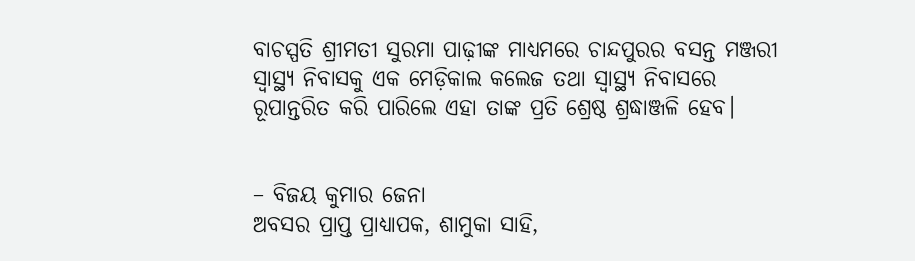ବାଚସ୍ପତି ଶ୍ରୀମତୀ ସୁରମା ପାଢ଼ୀଙ୍କ ମାଧ୍ୟମରେ ଚାନ୍ଦପୁରର ବସନ୍ତ ମଞ୍ଜରୀ ସ୍ୱାସ୍ଥ୍ୟ ନିବାସକୁ ଏକ ମେଡ଼ିକାଲ କଲେଜ ତଥା ସ୍ୱାସ୍ଥ୍ୟ ନିବାସରେ ରୂପାନ୍ତରିତ କରି ପାରିଲେ ଏହା ତାଙ୍କ ପ୍ରତି ଶ୍ରେଷ୍ଠ ଶ୍ରଦ୍ଧାଞ୍ଜଳି ହେବ।


– ବିଜୟ କୁମାର ଜେନା
ଅବସର ପ୍ରାପ୍ତ ପ୍ରାଧ୍ୟାପକ, ଶାମୁକା ସାହି,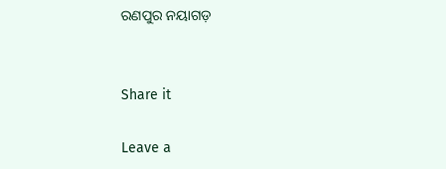ରଣପୁର ନୟାଗଡ଼


Share it

Leave a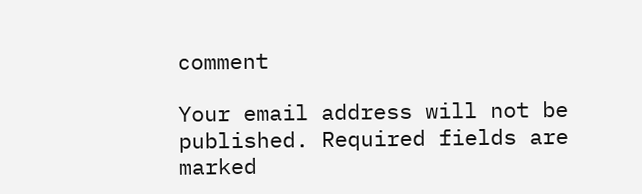comment

Your email address will not be published. Required fields are marked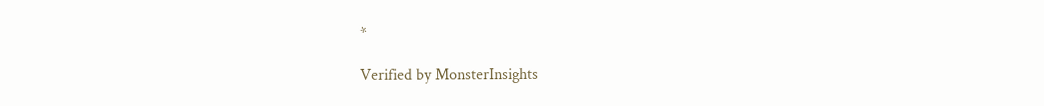*

Verified by MonsterInsights